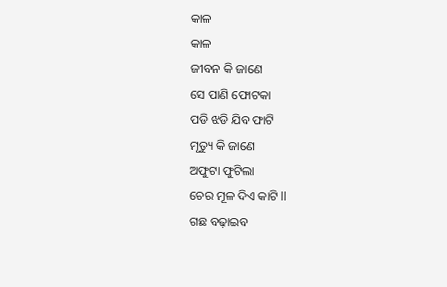କାଳ
କାଳ
ଜୀବନ କି ଜାଣେ
ସେ ପାଣି ଫୋଟକା
ପଡି ଝଡି ଯିବ ଫାଟି
ମୃତ୍ୟୁ କି ଜାଣେ
ଅଫୁଟା ଫୁଟିଲା
ଚେର ମୂଳ ଦିଏ କାଟି ll
ଗଛ ବଢ଼ାଇବ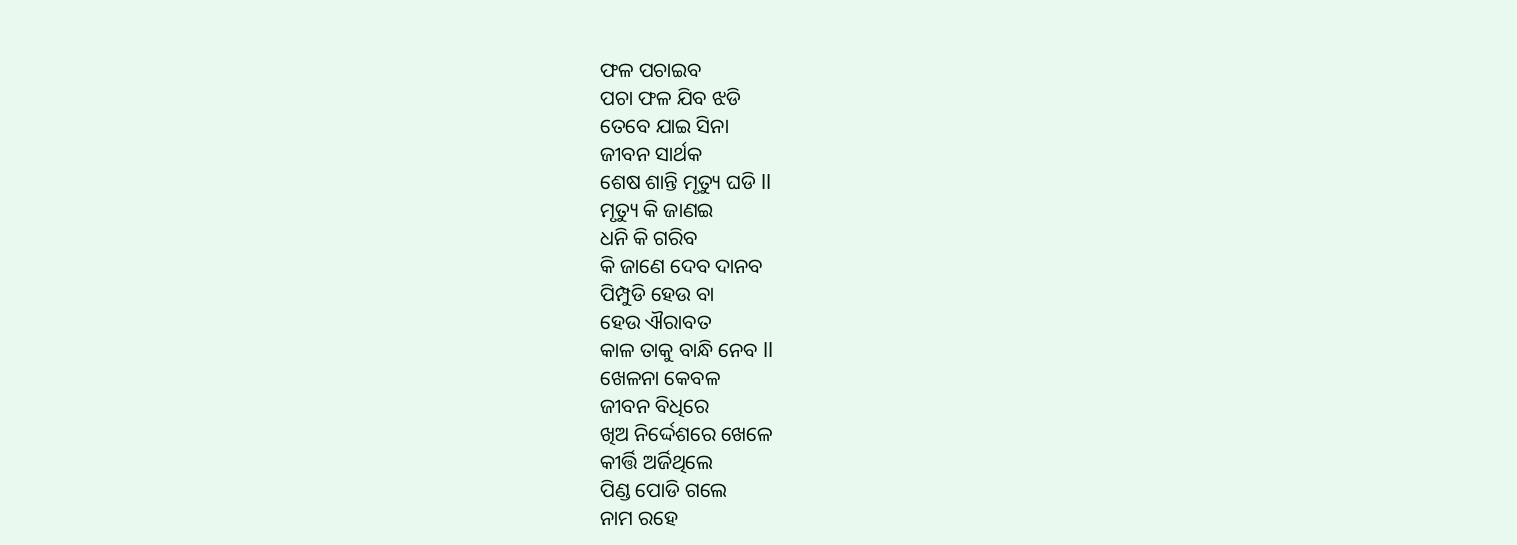ଫଳ ପଚାଇବ
ପଚା ଫଳ ଯିବ ଝଡି
ତେବେ ଯାଇ ସିନା
ଜୀବନ ସାର୍ଥକ
ଶେଷ ଶାନ୍ତି ମୃତ୍ୟୁ ଘଡି ll
ମୃତ୍ୟୁ କି ଜାଣଇ
ଧନି କି ଗରିବ
କି ଜାଣେ ଦେବ ଦାନବ
ପିମ୍ପୁଡି ହେଉ ବା
ହେଉ ଐରାବତ
କାଳ ତାକୁ ବାନ୍ଧି ନେବ ll
ଖେଳନା କେବଳ
ଜୀବନ ବିଧିରେ
ଖିଅ ନିର୍ଦ୍ଦେଶରେ ଖେଳେ
କୀର୍ତ୍ତି ଅର୍ଜିଥିଲେ
ପିଣ୍ଡ ପୋଡି ଗଲେ
ନାମ ରହେ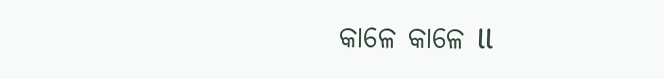କାଳେ କାଳେ ll